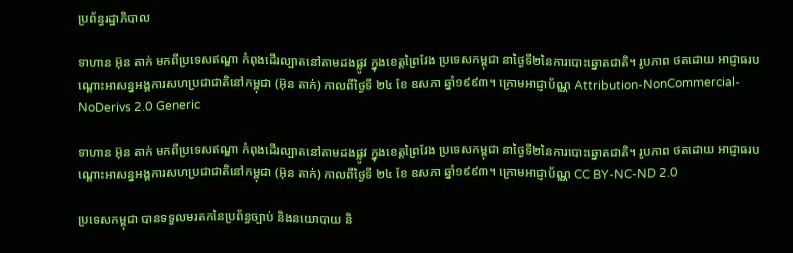ប្រព័ន្ធរដ្ឋាភិបាល

ទាហាន អ៊ុន តាក់ មកពីប្រទេសឥណ្ឌា កំពុងដើរល្បាតនៅតាមដងផ្លូវ ក្នុងខេត្តព្រៃវែង ប្រទេសកម្ពុជា នាថ្ងៃទី២នៃការបោះឆ្នោតជាតិ។ រូបភាព ថតដោយ អាជ្ញាធរបណ្តោះអាសន្នអង្គការសហប្រជាជាតិនៅកម្ពុជា (អ៊ុន តាក់) កាលពីថ្ងៃទី ២៤ ខែ ឧសភា ឆ្នាំ១៩៩៣។ ក្រោមអាជ្ញាប័ណ្ណ Attribution-NonCommercial-NoDerivs 2.0 Generic

ទាហាន អ៊ុន តាក់ មកពីប្រទេសឥណ្ឌា កំពុងដើរល្បាតនៅតាមដងផ្លូវ ក្នុងខេត្តព្រៃវែង ប្រទេសកម្ពុជា នាថ្ងៃទី២នៃការបោះឆ្នោតជាតិ។ រូបភាព ថតដោយ អាជ្ញាធរបណ្តោះអាសន្នអង្គការសហប្រជាជាតិនៅកម្ពុជា (អ៊ុន តាក់) កាលពីថ្ងៃទី ២៤ ខែ ឧសភា ឆ្នាំ១៩៩៣។ ក្រោមអាជ្ញាប័ណ្ណ CC BY-NC-ND 2.0

ប្រទេសកម្ពុជា បានទទួលមរតកនៃប្រព័ន្ធច្បាប់ និងនយោបាយ និ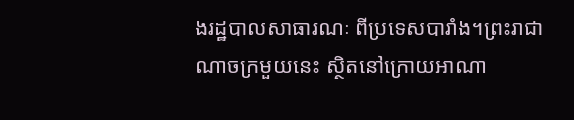ងរដ្ឋបាលសាធារណៈ ពីប្រទេសបារាំង។ព្រះរាជាណាចក្រមួយនេះ ស្ថិតនៅក្រោយអាណា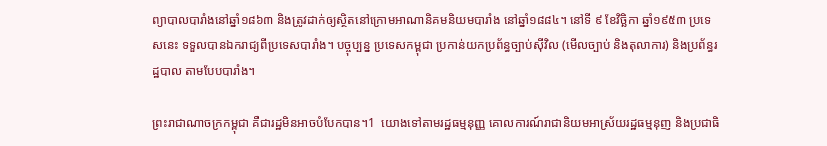ព្យាបាលបារាំងនៅឆ្នាំ១៨៦៣ និងត្រូវដាក់ឲ្យស្ថិតនៅក្រោមអាណានិគមនិយមបារាំង នៅឆ្នាំ១៨៨៤។ នៅទី ៩ ខែវិច្ឆិកា ឆ្នាំ១៩៥៣ ប្រទេសនេះ ទទួលបានឯករាជ្យពីប្រទេសបារាំង។ បច្ចុប្បន្ន ប្រទេសកម្ពុជា ប្រកាន់យកប្រព័ន្ធច្បាប់ស៊ីវិល (មើលច្បាប់ និងតុលាការ) និងប្រព័ន្ធរដ្ឋបាល តាមបែបបារាំង។

ព្រះរាជាណាចក្រកម្ពុជា គឺជារដ្ឋមិនអាចបំបែកបាន។1  យោងទៅតាមរដ្ឋធម្មនុញ្ញ គោលការណ៍រាជានិយមអាស្រ័យរដ្ឋធម្មនុញ និងប្រជាធិ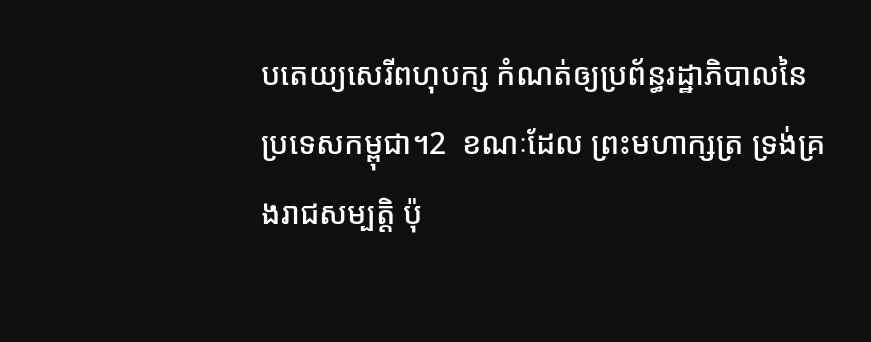បតេយ្យសេរីពហុបក្ស កំណត់ឲ្យប្រព័ន្ធរដ្ឋាភិបាលនៃប្រទេសកម្ពុជា។2  ខណៈដែល ព្រះមហាក្សត្រ ទ្រង់គ្រងរាជសម្បត្តិ ប៉ុ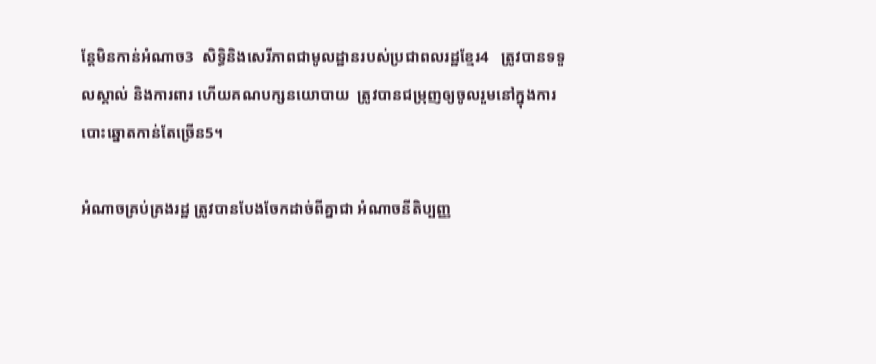ន្តែមិនកាន់អំណាច3  សិទ្ធិនិងសេរីភាពជាមូលដ្ឋានរបស់ប្រជាពលរដ្ឋខ្មែរ4   ត្រូវបានទទួលស្គាល់ និងការពារ ហើយគណបក្សនយោបាយ  ត្រូវបានជម្រុញឲ្យចូលរួមនៅក្នុងការបោះឆ្នោតកាន់តែច្រើន5។

អំណាចគ្រប់គ្រងរដ្ឋ ត្រូវបានបែងចែកដាច់ពីគ្នាជា អំណាចនីតិប្បញ្ញ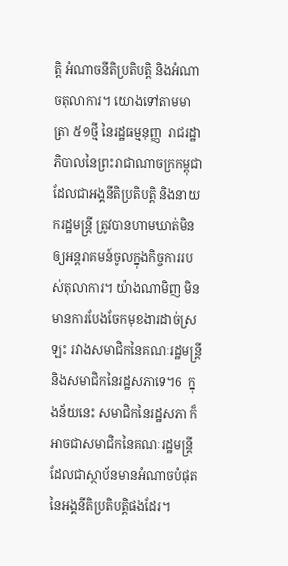ត្តិ អំណាចនីតិប្រតិបត្តិ និងអំណាចតុលាការ។ យោងទៅតាមមាត្រា ៥១ថ្មី នៃរដ្ឋធម្មនុញ្ញ  រាជរដ្ឋាភិបាលនៃព្រះរាជាណាចក្រកម្ពុជា ដែលជាអង្គនីតិប្រតិបត្តិ និងនាយករដ្ឋមន្ត្រី ត្រូវបានហាមឃាត់មិនឲ្យអន្តរាគមន៍ចូលក្នុងកិច្ចការរបស់តុលាការ។ យ៉ាងណាមិញ មិនមានការបែងចែកមុខងារដាច់ស្រឡះ រវាងសមាជិកនៃគណៈរដ្ឋមន្ត្រី និងសមាជិកនៃរដ្ឋសភាទេ។6  ក្នុងន័យនេះ សមាជិកនៃរដ្ឋសភា ក៏អាចជាសមាជិកនៃគណៈរដ្ឋមន្ត្រី ដែលជាស្ថាប័នមានអំណាចបំផុតនៃអង្គនីតិប្រតិបត្តិផងដែរ។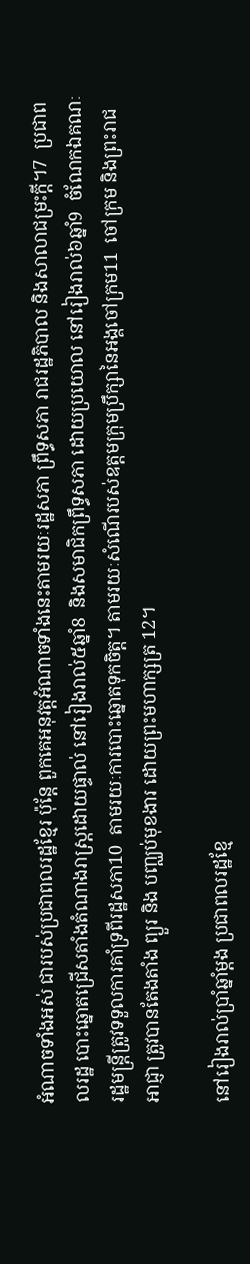អំណាចទាំងអស់ ជារបស់ប្រជាពលរដ្ឋខ្មែរ ប៉ុន្តែ ពួកគេអនុវត្តអំណាចទាំងនេះតាមរយៈរដ្ឋសភា ព្រឹទ្ធសភា រាជរដ្ឋភិបាល និងសាលាជម្រះក្តី។7  ប្រជាពលរដ្ឋ បោះឆ្នោតជ្រើសតាំងតំណាងរាស្ត្រដោយផ្ទាល់ នៅរៀងរាល់៥ឆ្នាំ8  និងសមាជិកព្រឹទ្ធសភា ដោយប្រយោល នៅរៀងរាល់៦ឆ្នាំ9  ចំណែកឯគណៈរដ្ឋមន្ត្រីត្រូវទទួលការគាំទ្រពីរដ្ឋសភា10  តាមរយៈការបោះឆ្នោតទុកចិត្ត។ តាមរយៈសំណើរបស់ឧត្តមក្រុមប្រឹក្សានៃអង្គចៅក្រម11  ចៅក្រម និងព្រះរាជអាជ្ញា ត្រូវបានតែងតាំង ព្យួរ និង បញ្ឈប់មុខងារ ដោយព្រះមហាក្សត្រ 12។

នៅរៀងរាល់ប្រាំឆ្នាំម្តង ប្រជាពលរដ្ឋខ្មែ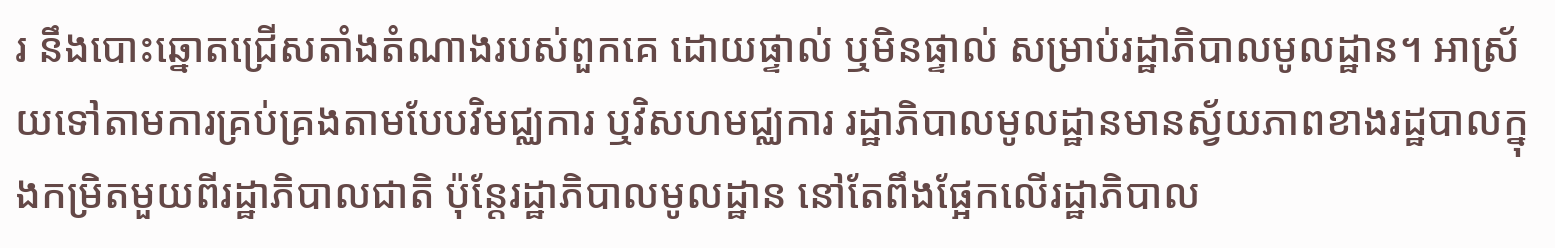រ នឹងបោះឆ្នោតជ្រើសតាំងតំណាងរបស់ពួកគេ ដោយផ្ទាល់ ឬមិនផ្ទាល់ សម្រាប់រដ្ឋាភិបាលមូលដ្ឋាន។ អាស្រ័យទៅតាមការគ្រប់គ្រងតាមបែបវិមជ្ឈការ ឬវិសហមជ្ឈការ រដ្ឋាភិបាលមូលដ្ឋានមានស្វ័យភាពខាងរដ្ឋបាលក្នុងកម្រិតមួយពីរដ្ឋាភិបាលជាតិ ប៉ុន្តែរដ្ឋាភិបាលមូលដ្ឋាន នៅតែពឹងផ្អែកលើរដ្ឋាភិបាល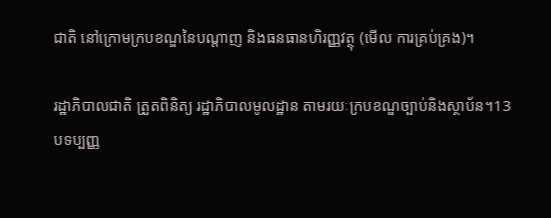ជាតិ នៅក្រោមក្របខណ្ឌនៃបណ្តាញ និងធនធានហិរញ្ញវត្ថុ (មើល ការគ្រប់គ្រង)។

រដ្ឋាភិបាលជាតិ ត្រួតពិនិត្យ រដ្ឋាភិបាលមូលដ្ឋាន តាមរយៈក្របខណ្ឌច្បាប់និងស្ថាប័ន។13  បទប្បញ្ញ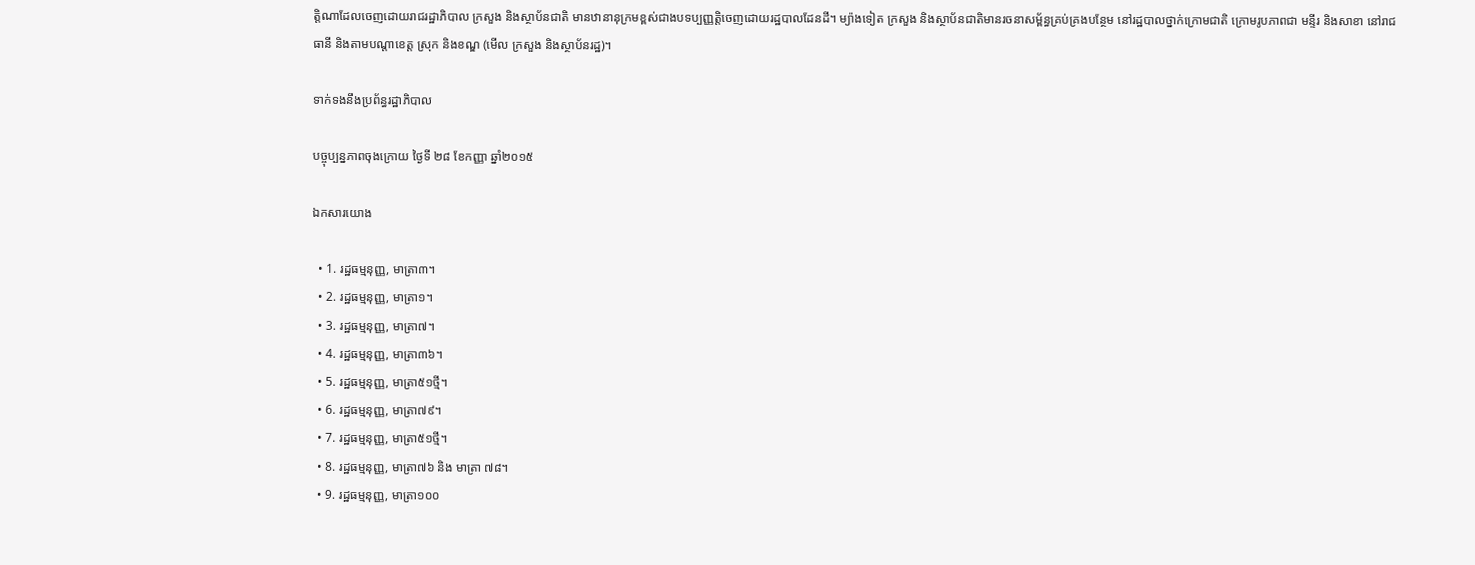ត្តិណាដែលចេញដោយរាជរដ្ឋាភិបាល ក្រសួង និងស្ថាប័នជាតិ មានឋានានុក្រមខ្ពស់ជាងបទប្បញ្ញត្តិចេញដោយរដ្ឋបាលដែនដី។ ម្យ៉ាងទៀត ក្រសួង និងស្ថាប័នជាតិមានរចនាសម្ព័ន្ធគ្រប់គ្រងបន្ថែម នៅរដ្ឋបាលថ្នាក់ក្រោមជាតិ ក្រោមរូបភាពជា មន្ទីរ និងសាខា នៅរាជធានី និងតាមបណ្តាខេត្ត ស្រុក និងខណ្ឌ (មើល ក្រសួង និងស្ថាប័នរដ្ឋ)។

ទាក់ទងនឹងប្រព័ន្ធរដ្ឋាភិបាល

បច្ចុប្បន្នភាពចុងក្រោយ ថ្ងៃទី ២៨ ខែកញ្ញា ឆ្នាំ២០១៥

ឯកសារយោង

  • 1. រដ្ឋធម្មនុញ្ញ, មាត្រា៣។
  • 2. រដ្ឋធម្មនុញ្ញ, មាត្រា១។
  • 3. រដ្ឋធម្មនុញ្ញ, មាត្រា៧។
  • 4. រដ្ឋធម្មនុញ្ញ, មាត្រា៣៦។
  • 5. រដ្ឋធម្មនុញ្ញ, មាត្រា៥១ថ្មី។
  • 6. រដ្ឋធម្មនុញ្ញ, មាត្រា៧៩។
  • 7. រដ្ឋធម្មនុញ្ញ, មាត្រា៥១ថ្មី។
  • 8. រដ្ឋធម្មនុញ្ញ, មាត្រា៧៦ និង មាត្រា ៧៨។
  • 9. រដ្ឋធម្មនុញ្ញ, មាត្រា១០០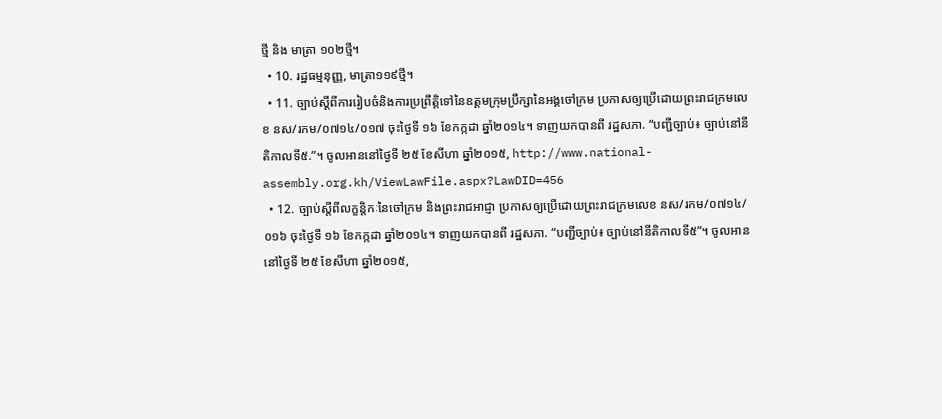ថ្មី និង មាត្រា ១០២ថ្មី។
  • 10. រដ្ឋធម្មនុញ្ញ, មាត្រា១១៩ថ្មី។
  • 11. ច្បាប់ស្តីពីការរៀបចំនិងការប្រព្រឹត្តិទៅនៃឧត្តមក្រុមប្រឹក្សានៃអង្គចៅក្រម ប្រកាសឲ្យប្រើដោយព្រះរាជក្រមលេខ នស/រកម/០៧១៤/០១៧ ចុះថ្ងៃទី ១៦ ខែកក្កដា ឆ្នាំ២០១៤។ ទាញយកបានពី រដ្ឋសភា. “បញ្ជីច្បាប់៖ ច្បាប់នៅនីតិកាលទី៥.”។ ចូលអាននៅថ្ងៃទី ២៥ ខែសីហា ឆ្នាំ២០១៥, http://www.national-assembly.org.kh/ViewLawFile.aspx?LawDID=456
  • 12. ច្បាប់ស្តីពីលក្ខន្តិកៈនៃចៅក្រម និងព្រះរាជអាជ្ញា ប្រកាសឲ្យប្រើដោយព្រះរាជក្រមលេខ នស/រកម/០៧១៤/០១៦ ចុះថ្ងៃទី ១៦ ខែកក្កដា ឆ្នាំ២០១៤។ ទាញយកបានពី រដ្ឋសភា. “បញ្ជីច្បាប់៖ ច្បាប់នៅនីតិកាលទី៥”។ ចូលអាននៅថ្ងៃទី ២៥ ខែសីហា ឆ្នាំ២០១៥,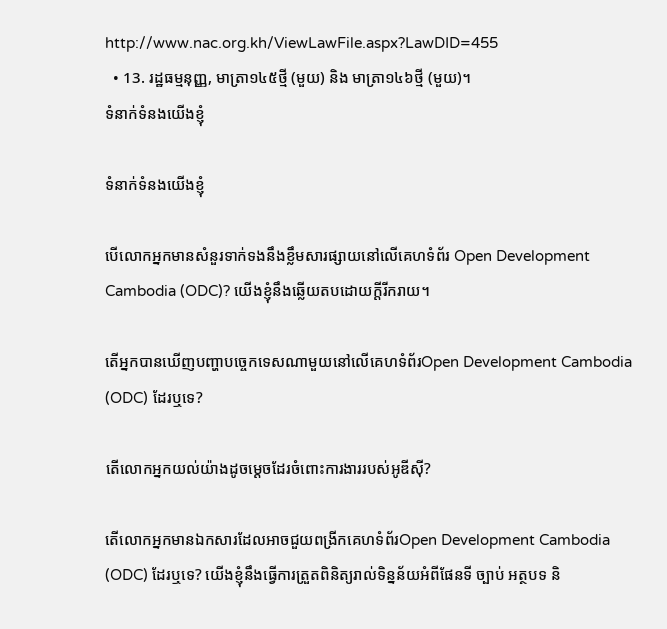http://www.nac.org.kh/ViewLawFile.aspx?LawDID=455
  • 13. រដ្ឋធម្មនុញ្ញ, មាត្រា១៤៥ថ្មី (មួយ) និង មាត្រា១៤៦ថ្មី (មួយ)។
ទំនាក់ទំនងយើងខ្ញុំ

ទំនាក់ទំនងយើងខ្ញុំ

បើលោកអ្នកមានសំនួរទាក់ទងនឹងខ្លឹមសារផ្សាយនៅលើគេហទំព័រ Open Development Cambodia (ODC)? យើងខ្ញុំនឹងឆ្លើយតបដោយក្តីរីករាយ។

តើអ្នកបានឃើញបញ្ហាបច្ចេកទេសណាមួយនៅលើគេហទំព័រOpen Development Cambodia (ODC) ដែរឬទេ?

តើលោកអ្នកយល់យ៉ាងដូចម្តេចដែរចំពោះការងាររបស់អូឌីស៊ី?

តើលោកអ្នកមានឯកសារដែលអាចជួយពង្រីកគេហទំព័រOpen Development Cambodia (ODC) ដែរឬទេ? យើងខ្ញុំនឹងធ្វើការត្រួតពិនិត្យរាល់ទិន្នន័យអំពីផែនទី ច្បាប់ អត្ថបទ និ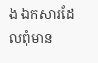ង ឯកសារដែលពុំមាន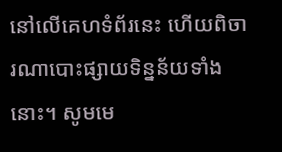នៅលើគេហទំព័រនេះ ហើយពិចារណាបោះផ្សាយទិន្នន័យទាំងនោះ។ សូមមេ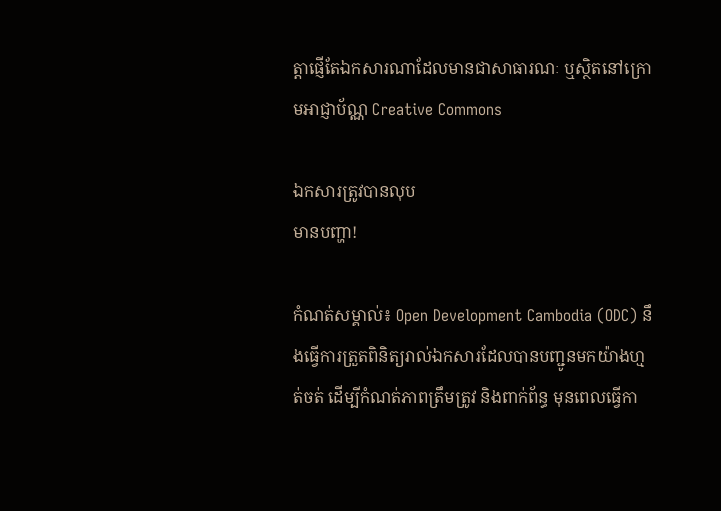ត្តាផ្ញើតែឯកសារណាដែលមានជាសាធារណៈ ឬស្ថិតនៅក្រោមអាជ្ញាប័ណ្ណ Creative Commons

ឯកសារត្រូវបានលុប
មានបញ្ហា!

កំណត់សម្គាល់៖ Open Development Cambodia (ODC) នឹងធ្វើការត្រួតពិនិត្យរាល់ឯកសារដែលបានបញ្ជូនមកយ៉ាងហ្មត់ចត់ ដើម្បីកំណត់ភាពត្រឹមត្រូវ និងពាក់ព័ន្ធ មុនពេលធ្វើកា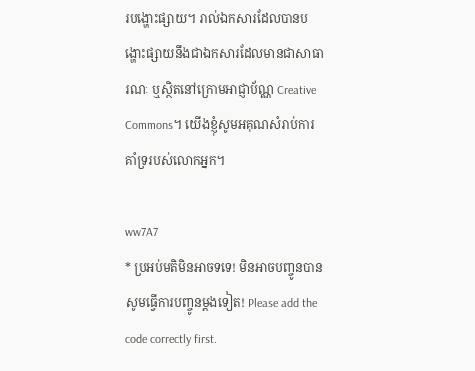របង្ហោះផ្សាយ។ រាល់ឯកសារដែលបានបង្ហោះផ្សាយនឹងជាឯកសារដែលមានជាសាធារណៈ ឬស្ថិតនៅក្រោមអាជ្ញាប័ណ្ណ Creative Commons។ យើងខ្ញុំសូមអគុណសំរាប់ការគាំទ្ររបស់លោកអ្នក។

ww7A7
* ប្រអប់មតិមិនអាចទទេ! មិនអាចបញ្ចូនបាន សូមធ្វើការបញ្ចូនម្តងទៀត! Please add the code correctly first.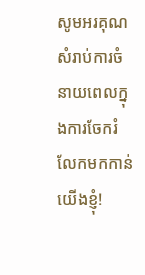សូមអរគុណសំរាប់ការចំនាយពេលក្នុងការចែករំលែកមកកាន់យើងខ្ញុំ!